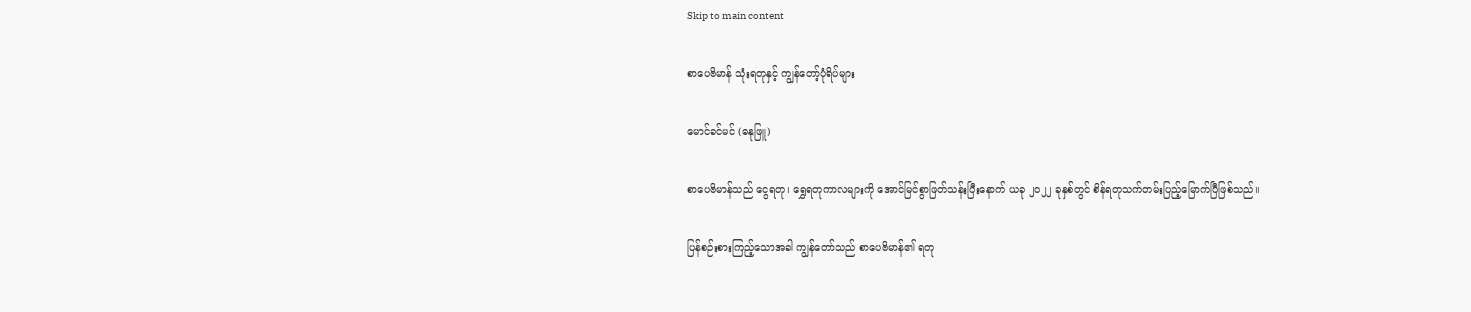Skip to main content

စာပေဗိမာန် သုံးရတုနှင့် ကျွန်တော့်ပုံရိပ်များ

မောင်ခင်မင် (ဓနုဖြူ)

စာပေဗိမာန်သည် ငွေရတု၊ ရွှေရတုကာလများကို အောင်မြင်စွာဖြတ်သန်းပြီးနောက် ယခု ၂ဝ၂၂ ခုနှစ်တွင် စိန်ရတုသက်တမ်းပြည့်မြောက်ပြီဖြစ်သည်။

ပြန်စဉ်းစားကြည့်သောအခါ ကျွန်တော်သည် စာပေဗိမာန်၏ ရတု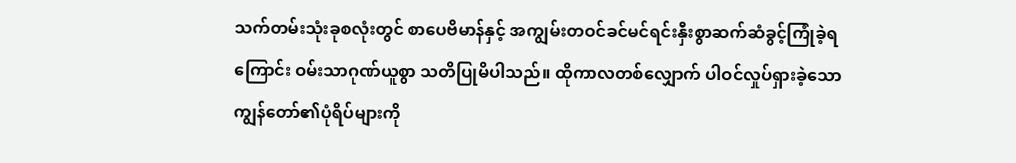သက်တမ်းသုံးခုစလုံးတွင် စာပေဗိမာန်နှင့် အကျွမ်းတဝင်ခင်မင်ရင်းနှီးစွာဆက်ဆံခွင့်ကြုံခဲ့ရကြောင်း ဝမ်းသာဂုဏ်ယူစွာ သတိပြုမိပါသည်။ ထိုကာလတစ်လျှောက် ပါဝင်လှုပ်ရှားခဲ့သော ကျွန်တော်၏ပုံရိပ်များကို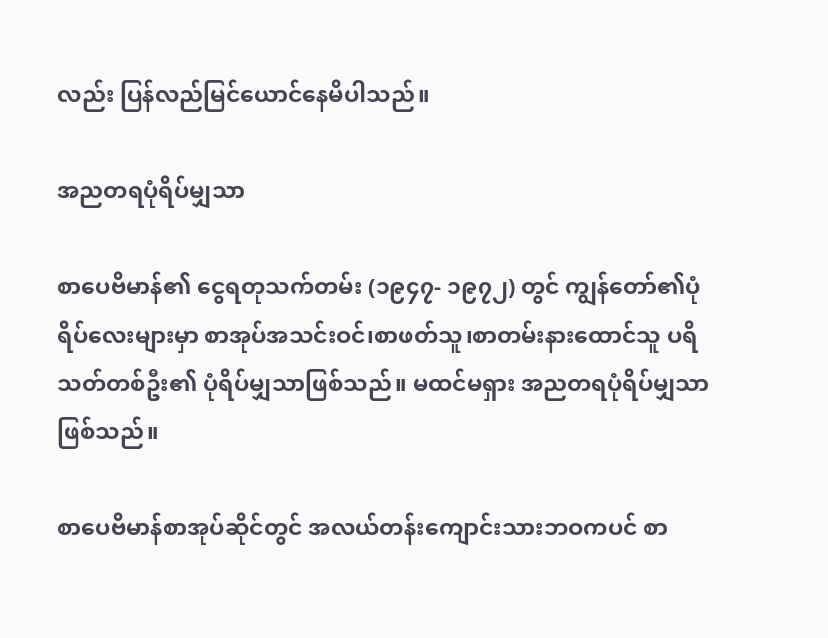လည်း ပြန်လည်မြင်ယောင်နေမိပါသည်။

အညတရပုံရိပ်မျှသာ

စာပေဗိမာန်၏ ငွေရတုသက်တမ်း (၁၉၄၇- ၁၉၇၂) တွင် ကျွန်တော်၏ပုံရိပ်လေးများမှာ စာအုပ်အသင်းဝင်၊စာဖတ်သူ၊စာတမ်းနားထောင်သူ ပရိသတ်တစ်ဦး၏ ပုံရိပ်မျှသာဖြစ်သည်။ မထင်မရှား အညတရပုံရိပ်မျှသာဖြစ်သည်။

စာပေဗိမာန်စာအုပ်ဆိုင်တွင် အလယ်တန်းကျောင်းသားဘဝကပင် စာ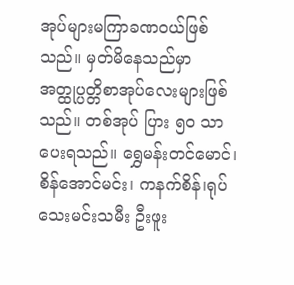အုပ်များမကြာခဏဝယ်ဖြစ်သည်။ မှတ်မိနေသည်မှာ အတ္ထုပ္ပတ္တိစာအုပ်လေးများဖြစ်သည်။ တစ်အုပ် ပြား ၅ဝ သာ ပေးရသည်။ ရွှေမန်းတင်မောင်၊ စိန်အောင်မင်း၊ ကနက်စိန်၊ရုပ်သေးမင်းသမီး ဦးဖူး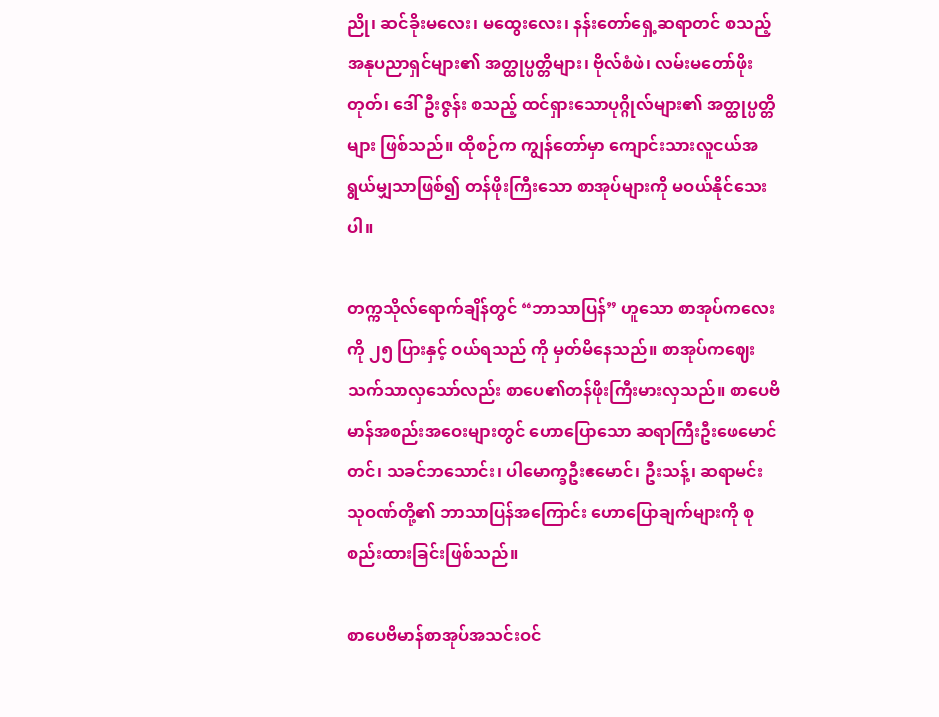ညို၊ ဆင်ခိုးမလေး၊ မထွေးလေး၊ နန်းတော်ရှေ့ဆရာတင် စသည့် အနုပညာရှင်များ၏ အတ္ထုပ္ပတ္တိများ၊ ဗိုလ်စံဖဲ၊ လမ်းမတော်ဖိုးတုတ်၊ ဒေါ်ဦးဇွန်း စသည့် ထင်ရှားသောပုဂ္ဂိုလ်များ၏ အတ္ထုပ္ပတ္တိများ ဖြစ်သည်။ ထိုစဉ်က ကျွန်တော်မှာ‌ ကျောင်းသားလူငယ်အရွယ်မျှသာဖြစ်၍ တန်ဖိုးကြီးသော စာအုပ်များကို မဝယ်နိုင်သေးပါ။

တက္ကသိုလ်ရောက်ချိန်တွင် “ဘာသာပြန်” ဟူသော စာအုပ်ကလေးကို ၂၅ ပြားနှင့် ဝယ်ရသည် ကို မှတ်မိနေသည်။ စာအုပ်ကဈေးသက်သာလှသော်လည်း စာပေ၏တန်ဖိုးကြီးမားလှသည်။ စာပေဗိမာန်အစည်းအဝေးများတွင် ဟောပြောသော ဆရာကြီးဦးဖေမောင်တင်၊ သခင်ဘသောင်း၊ ပါမောက္ခဦးဧမောင်၊ ဦးသန့်၊ ဆရာမင်းသုဝဏ်တို့၏ ဘာသာပြန်အကြောင်း ဟောပြောချက်များကို စုစည်းထားခြင်းဖြစ်သည်။

စာပေဗိမာန်စာအုပ်အသင်းဝင်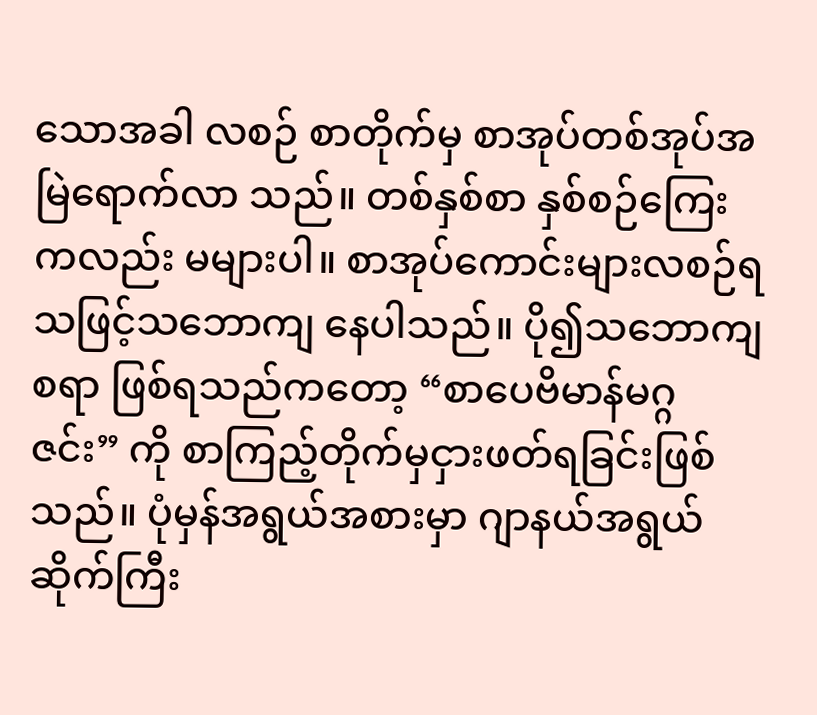သောအခါ လစဉ် စာတိုက်မှ စာအုပ်တစ်အုပ်အမြဲရောက်လာ သည်။ တစ်နှစ်စာ နှစ်စဉ်ကြေးကလည်း မများပါ။ စာအုပ်ကောင်းများလစဉ်ရသဖြင့်သဘောကျ နေပါသည်။ ပို၍သဘောကျစရာ ဖြစ်ရသည်ကတော့ “စာပေဗိမာန်မဂ္ဂဇင်း” ကို စာကြည့်တိုက်မှငှားဖတ်ရခြင်းဖြစ်သည်။ ပုံမှန်အရွယ်အစားမှာ ဂျာနယ်အရွယ်ဆိုက်ကြီး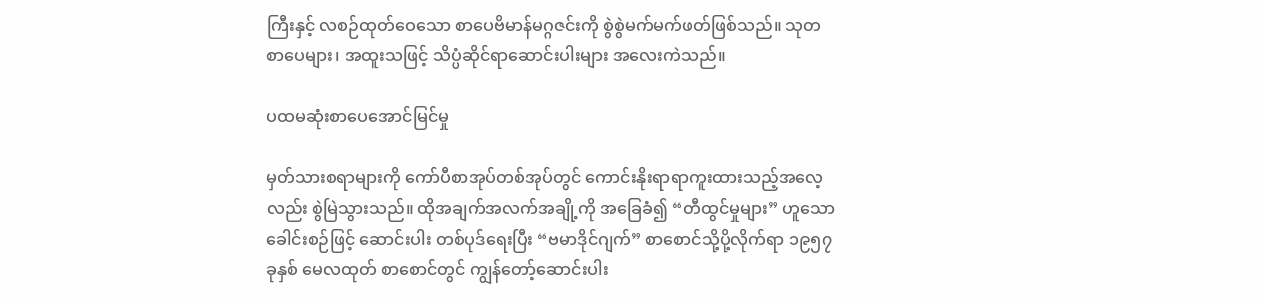ကြီးနှင့် လစဉ်ထုတ်ဝေသော စာပေဗိမာန်မဂ္ဂဇင်းကို စွဲစွဲမက်မက်ဖတ်ဖြစ်သည်။ သုတစာပေများ၊ အထူးသဖြင့် သိပ္ပံဆိုင်ရာဆောင်းပါးများ အလေးကဲသည်။

ပထမဆုံးစာပေအောင်မြင်မှု

မှတ်သားစရာများကို ကော်ပီစာအုပ်တစ်အုပ်တွင် ကောင်းနိုးရာရာကူးထားသည့်အလေ့လည်း စွဲမြဲသွားသည်။ ထိုအချက်အလက်အချို့ကို အခြေခံ၍ “တီထွင်မှုများ” ဟူသော ခေါင်းစဉ်ဖြင့် ဆောင်းပါး တစ်ပုဒ်ရေးပြီး “ဗမာဒိုင်ဂျက်” စာစောင်သို့ပို့လိုက်ရာ ၁၉၅၇ ခုနှစ် မေလထုတ် စာစောင်တွင် ကျွန်တော့်ဆောင်းပါး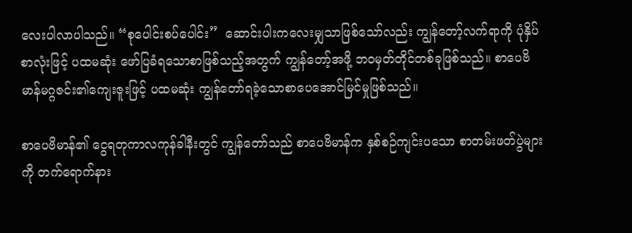လေးပါလာပါသည်။ “စုပေါင်းစပ်ပေါင်း”  ဆောင်းပါးကလေးမျှသာဖြစ်သော်လည်း ကျွန်တော့်လက်ရာကို ပုံနှိပ်စာလုံးဖြင့် ပထမဆုံး ဖော်ပြခံရသောစာဖြစ်သည့်အတွက် ကျွန်တော့်အဖို့ ဘဝမှတ်တိုင်တစ်ခုဖြစ်သည်။ စာပေဗိမာန်မဂ္ဂဇင်း၏ကျေးဇူးဖြင့် ပထမဆုံး ကျွန်တော်ရခဲ့သောစာပေအောင်မြင်မှုဖြစ်သည်။

စာပေဗိမာန်၏ ငွေရတုကာလကုန်ခါနီးတွင် ကျွန်တော်သည် စာပေဗိမာန်က နှစ်စဉ်ကျင်းပသော စာတမ်းဖတ်ပွဲများကို တက်ရောက်နား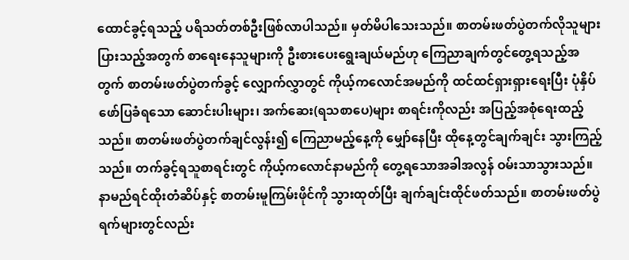ထောင်ခွင့်ရသည့် ပရိသတ်တစ်ဦးဖြစ်လာပါသည်။ မှတ်မိပါသေးသည်။ စာတမ်းဖတ်ပွဲတက်လိုသူများပြားသည့်အတွက် စာရေးနေသူများကို ဦးစားပေးရွေးချယ်မည်ဟု ကြေညာချက်တွင်တွေ့ရသည့်အတွက် စာတမ်းဖတ်ပွဲတက်ခွင့် လျှောက်လွှာတွင် ကိုယ့်ကလောင်အမည်ကို ထင်ထင်ရှားရှားရေးပြီး ပုံနှိပ်ဖော်ပြခံရသော ဆောင်းပါးများ၊ အက်ဆေး(ရသစာပေ)များ စာရင်းကိုလည်း အပြည့်အစုံရေးထည့်သည်။ စာတမ်းဖတ်ပွဲတက်ချင်လွန်း၍ ကြေညာမည့်နေ့ကို မျှော်နေပြီး ထိုနေ့တွင်ချက်ချင်း သွားကြည့်သည်။ တက်ခွင့်ရသူစာရင်းတွင် ကိုယ့်ကလောင်နာမည်ကို တွေ့ရသောအခါအလွန် ဝမ်းသာသွားသည်။ နာမည်ရင်ထိုးတံဆိပ်နှင့် စာတမ်းမူကြမ်းဖိုင်ကို သွားထုတ်ပြီး ချက်ချင်းထိုင်ဖတ်သည်။ စာတမ်းဖတ်ပွဲရက်များတွင်လည်း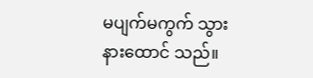မပျက်မကွက် သွားနားထောင် သည်။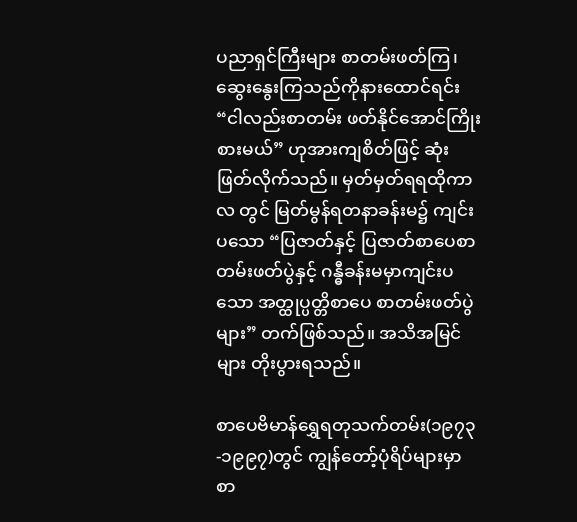ပညာရှင်ကြီးများ စာတမ်းဖတ်ကြ၊ ဆွေးနွေးကြသည်ကိုနားထောင်ရင်း “ငါလည်းစာတမ်း ဖတ်နိုင်အောင်ကြိုးစားမယ်” ဟုအားကျစိတ်ဖြင့် ဆုံးဖြတ်လိုက်သည်။ မှတ်မှတ်ရရထိုကာလ တွင် မြတ်မွန်ရတနာခန်းမ၌ ကျင်းပသော “ပြဇာတ်နှင့် ပြဇာတ်စာပေစာတမ်းဖတ်ပွဲနှင့် ဂန္ဓီခန်းမမှာကျင်းပသော အတ္ထုပ္ပတ္တိစာပေ စာတမ်းဖတ်ပွဲများ” တက်ဖြစ်သည်။ အသိအမြင်များ တိုးပွားရသည်။

စာပေဗိမာန်ရွှေရတုသက်တမ်း(၁၉၇၃-၁၉၉၇)တွင် ကျွန်တော့်ပုံရိပ်များမှာစာ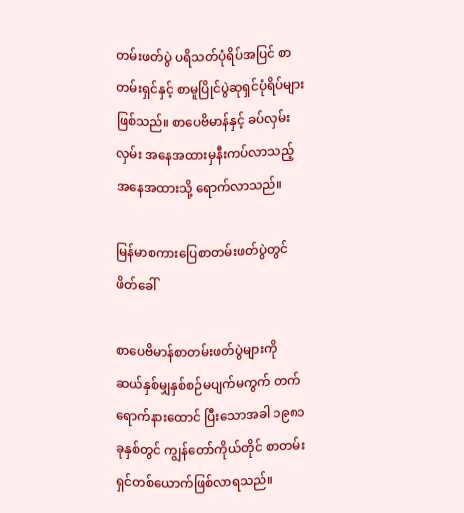တမ်းဖတ်ပွဲ ပရိသတ်ပုံရိပ်အပြင် စာတမ်းရှင်နှင့် စာမူပြိုင်ပွဲဆုရှင်ပုံရိပ်များဖြစ်သည်။ စာပေဗိမာန်နှင့် ခပ်လှမ်းလှမ်း အနေအထားမှနီးကပ်လာသည့်အနေအထားသို့ ရောက်လာသည်။

မြန်မာစကားပြေစာတမ်းဖတ်ပွဲတွင် ဖိတ်ခေါ်

စာပေဗိမာန်စာတမ်းဖတ်ပွဲများကို ဆယ်နှစ်မျှနှစ်စဉ်မပျက်မကွက် တက်ရောက်နားထောင် ပြီးသောအခါ ၁၉၈၁ ခုနှစ်တွင် ကျွန်တော်ကိုယ်တိုင် စာတမ်းရှင်တစ်ယောက်ဖြစ်လာရသည်။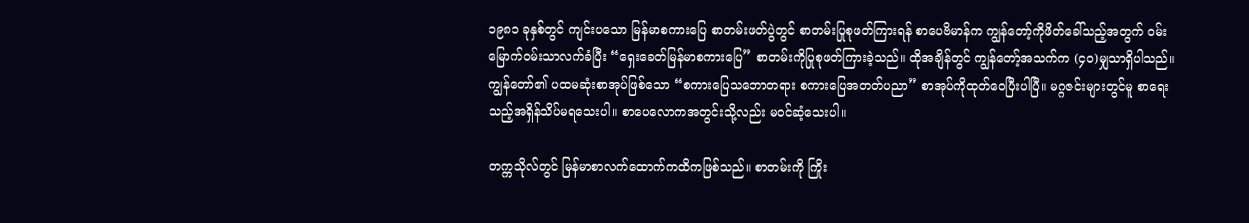၁၉၈၁ ခုနှစ်တွင် ကျင်းပသော မြန်မာစကားပြေ စာတမ်းဖတ်ပွဲတွင် စာတမ်းပြုစုဖတ်ကြားရန် စာပေဗိမာန်က ကျွန်တော့်ကိုဖိတ်ခေါ်သည့်အတွက် ဝမ်းမြောက်ဝမ်းသာလက်ခံပြီး “ရှေးခေတ်မြန်မာစကားပြေ” စာတမ်းကိုပြုစုဖတ်ကြားခဲ့သည်။ ထိုအချိန်တွင် ကျွန်တော့်အသက်က (၄ဝ)မျှသာရှိပါသည်။ ကျွန်တော်၏ ပထမဆုံးစာအုပ်ဖြစ်သော “စကားပြေသဘောတရား စကားပြေအတတ်ပညာ” စာအုပ်ကိုထုတ်ဝေပြီးပါပြီ။ မဂ္ဂဇင်းများတွင်မူ စာရေးသည့်အရှိန်သိပ်မရသေးပါ။ စာပေလောကအတွင်းသို့လည်း မဝင်ဆံ့သေးပါ။

တက္ကသိုလ်တွင် မြန်မာစာလက်ထောက်ကထိကဖြစ်သည်။ စာတမ်းကို ကြိုး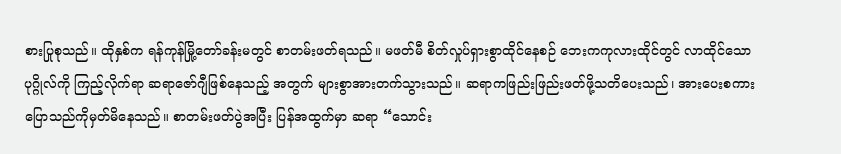စားပြုစုသည်။ ထိုနှစ်က ရန်ကုန်မြို့တော်ခန်းမတွင် စာတမ်းဖတ်ရသည်။ မဖတ်မီ စိတ်လှုပ်ရှားစွာထိုင်‌နေစဉ် ဘေးကကုလားထိုင်တွင် လာထိုင်သောပုဂ္ဂိုလ်ကို ကြည့်လိုက်ရာ ဆရာဇော်ဂျီဖြစ်နေသည့် အတွက် များစွာအားတက်သွားသည်။ ဆရာကဖြည်းဖြည်းဖတ်ဖို့သတိပေးသည်၊ အားပေးစကားပြောသည်ကိုမှတ်မိနေသည်။ စာတမ်းဖတ်ပွဲအပြီး ပြန်အထွက်မှာ ဆရာ “သောင်း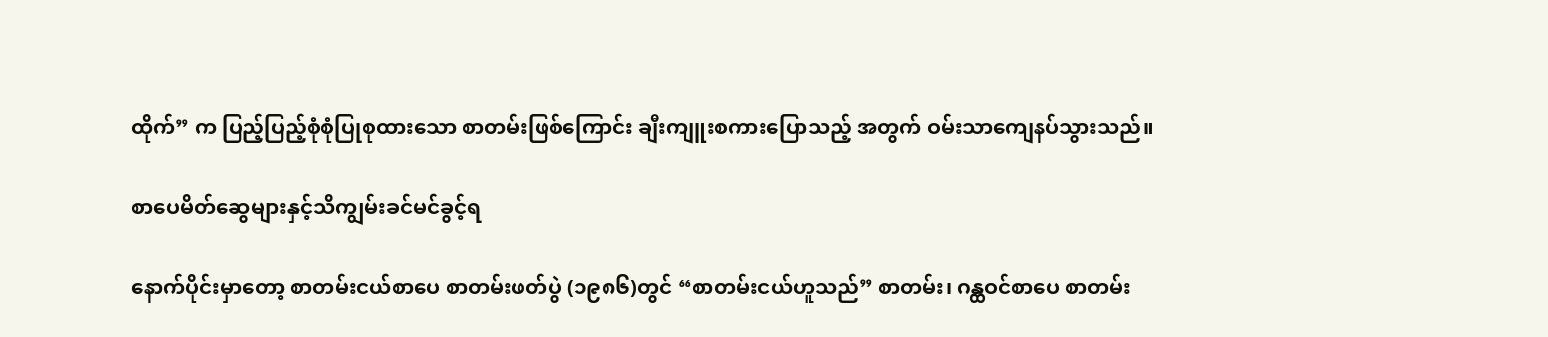ထိုက်” က ပြည့်ပြည့်စုံစုံပြုစုထားသော စာတမ်းဖြစ်ကြောင်း ချီးကျူးစကားပြောသည့် အတွက် ဝမ်းသာကျေနပ်သွားသည်။

စာပေမိတ်ဆွေများနှင့်သိကျွမ်းခင်မင်ခွင့်ရ

နောက်ပိုင်းမှာတော့ စာတမ်းငယ်စာပေ စာတမ်းဖတ်ပွဲ (၁၉၈၆)တွင် “စာတမ်းငယ်ဟူသည်” စာတမ်း၊ ဂန္ထဝင်စာပေ စာတမ်း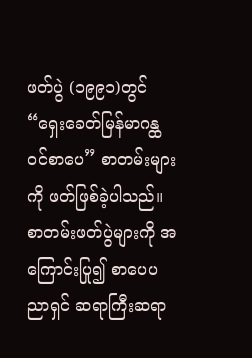ဖတ်ပွဲ (၁၉၉၁)တွင် “ရှေးခေတ်မြန်မာဂန္ထဝင်စာပေ” စာတမ်းများကို ဖတ်ဖြစ်ခဲ့ပါသည်။ စာတမ်းဖတ်ပွဲများကို အကြောင်းပြု၍ စာပေပညာရှင် ဆရာကြီးဆရာ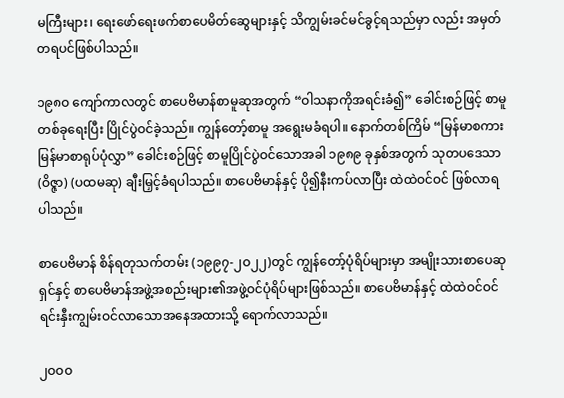မကြီးများ၊ ရေးဖော်ရေးဖက်စာပေမိတ်ဆွေများနှင့် သိကျွမ်းခင်မင်ခွင့်ရသည်မှာ လည်း အမှတ်တရပင်ဖြစ်ပါသည်။

၁၉၈ဝ ကျော်ကာလတွင် စာပေဗိမာန်စာမူဆုအတွက် “ဝါသနာကိုအရင်းခံ၍” ခေါင်းစဉ်ဖြင့် စာမူတစ်ခုရေးပြီး ပြိုင်ပွဲဝင်ခဲ့သည်။ ကျွန်တော့်စာမူ အရွေးမခံရပါ။ နောက်တစ်ကြိမ် “မြန်မာစကား မြန်မာစာရုပ်ပုံလွှာ” ခေါင်းစဉ်ဖြင့် စာမူပြိုင်ပွဲဝင်သောအခါ ၁၉၈၉ ခုနှစ်အတွက် သုတပဒေသာ(ဝိဇ္ဇာ) (ပထမဆု) ချီးမြှင့်ခံရပါသည်။ စာပေဗိမာန်နှင့် ပို၍နီးကပ်လာပြီး ထဲထဲဝင်ဝင် ဖြစ်လာရပါသည်။

စာပေဗိမာန် စိန်ရတုသက်တမ်း (၁၉၉၇-၂ဝ၂၂)တွင် ကျွန်တော့်ပုံရိပ်များမှာ အမျိုးသားစာပေဆု ရှင်နှင့် စာပေဗိမာန်အဖွဲ့အစည်းများ၏အဖွဲ့ဝင်ပုံရိပ်များဖြစ်သည်။ စာပေဗိမာန်နှင့် ထဲထဲဝင်ဝင် ရင်းနှီးကျွမ်းဝင်လာ‌သောအနေအထားသို့ ရောက်လာသည်။

၂ဝဝဝ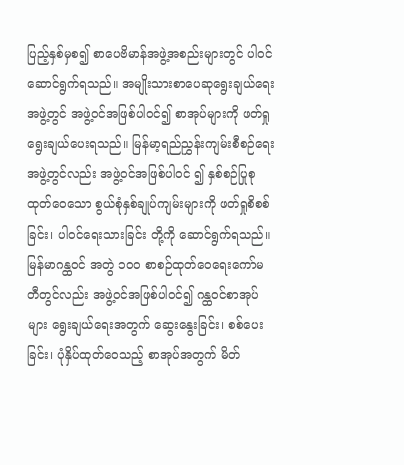ပြည့်နှစ်မှစ၍ စာပေဗိမာန်အဖွဲ့အစည်းများတွင် ပါဝင်ဆောင်ရွက်ရသည်။ အမျိုးသားစာပေဆုရွေးချယ်ရေးအဖွဲ့တွင် အဖွဲ့ဝင်အဖြစ်ပါဝင်၍ စာအုပ်များကို ဖတ်ရှုရွေးချယ်ပေးရသည်။ မြန်မာ့ရည်ညွှန်းကျမ်းစီစဉ်ရေးအဖွဲ့တွင်လည်း အဖွဲ့ဝင်အဖြစ်ပါဝင် ၍ နှစ်စဉ်ပြုစုထုတ်ဝေသော စွယ်စုံနှစ်ချုပ်ကျမ်းများကို ဖတ်ရှုစိစစ်ခြင်း၊ ပါဝင်ရေးသားခြင်း တို့ကို ‌ဆောင်ရွက်ရသည်။ မြန်မာဂန္ထဝင် အတွဲ ၁ဝဝ စာစဉ်ထုတ်ဝေရေးကော်မတီတွင်လည်း အဖွဲ့ဝင်အဖြစ်ပါဝင်၍ ဂန္ထဝင်စာအုပ်များ ရွေးချယ်ရေးအတွက် ဆွေးနွေးခြင်း၊ စစ်ပေးခြင်း၊ ပုံနှိပ်ထုတ်ဝေသည့် စာအုပ်အတွက် မိတ်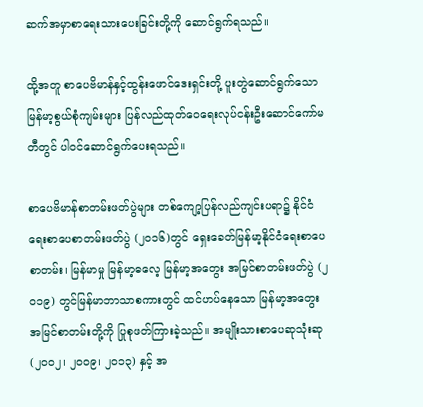ဆက်အမှာစာရေးသားပေးခြင်းတို့ကို ဆောင်ရွက်ရသည်။

ထို့အတူ စာပေဗိမာန်နှင့်ထွန်းဖောင်ဒေးရှင်းတို့ ပူးတွဲဆောင်ရွက်သော မြန်မာ့စွယ်စုံကျမ်းများ ပြန်လည်ထုတ်ဝေရေးလုပ်ငန်းဦးဆောင်ကော်မတီတွင် ပါဝင်ဆောင်ရွက်ပေးရသည်။

စာပေဗိမာန်စာတမ်းဖတ်ပွဲများ တစ်ကျော့ပြန်လည်ကျင်းပရာ၌ နိုင်ငံရေးစာပေစာတမ်းဖတ်ပွဲ (၂ဝ၁၆)တွင် ရှေးခေတ်မြန်မာ့နိုင်ငံရေးစာပေ စာတမ်း၊ မြန်မာမှု မြန်မာ့ဓလေ့ မြန်မာ့အတွေး အမြင်စာတမ်းဖတ်ပွဲ (၂ဝ၁၉) တွင်မြန်မာဘာသာစကားတွင် ထင်ဟပ်နေသော မြန်မာ့အတွေး အမြင်စာတမ်းတို့ကို ပြုစုဖတ်ကြားခဲ့သည်။ အမျိုးသားစာပေဆုသုံးဆု (၂ဝဝ၂၊ ၂ဝဝ၉၊ ၂ဝ၁၃) နှင့် အ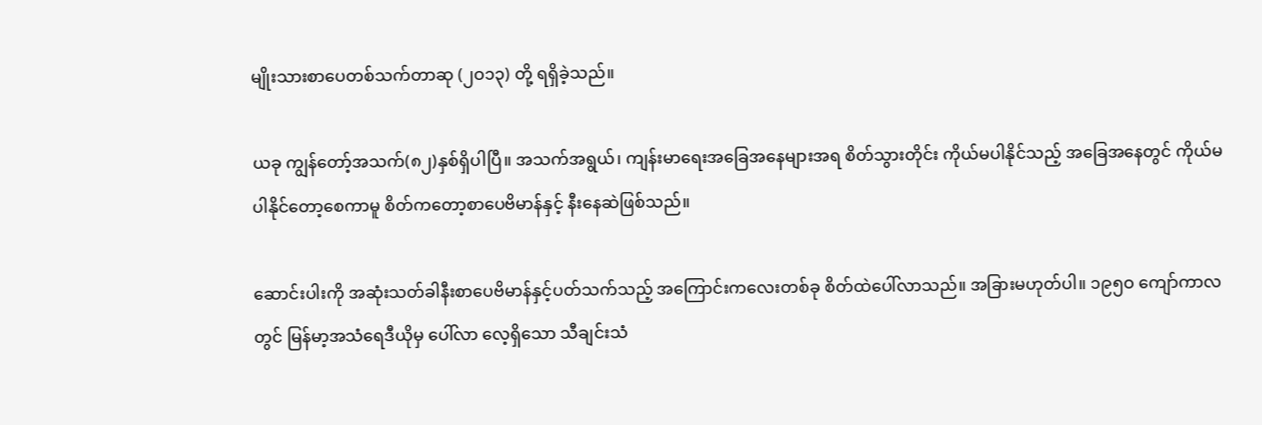မျိုးသားစာပေတစ်သက်တာဆု (၂ဝ၁၃) တို့ ရရှိခဲ့သည်။

ယခု ကျွန်တော့်အသက်(၈၂)နှစ်ရှိပါပြီ။ အသက်အရွယ်၊ ကျန်းမာရေးအခြေအနေများအရ စိတ်သွားတိုင်း ကိုယ်မပါနိုင်သည့် အခြေအနေတွင် ကိုယ်မပါနိုင်တော့စေကာမူ စိတ်ကတော့စာပေဗိမာန်နှင့် နီးနေဆဲဖြစ်သည်။

ဆောင်းပါးကို အဆုံးသတ်ခါနီးစာပေဗိမာန်နှင့်ပတ်သက်သည့် အကြောင်းကလေးတစ်ခု စိတ်ထဲပေါ်လာသည်။ အခြားမဟုတ်ပါ။ ၁၉၅ဝ ကျော်ကာလတွင် မြန်မာ့အသံရေဒီယိုမှ ပေါ်လာ လေ့ရှိသော သီချင်းသံ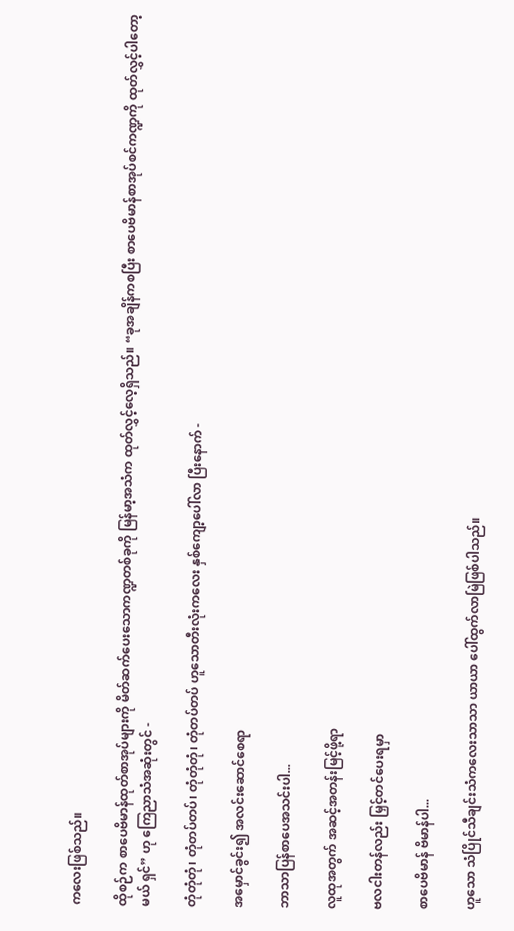ကလေးဖြစ်သည်။

ထိုစဉ်က စာပေဗိမာန်ထုတ်စာအုပ်များကို မိတ်ဆက်ပေးသောကဏ္ဍတစ်ခုကို မြန်မာ့အသံက ထုတ်လွှင့်လေ့ရှိသည်။ “ခုအချိန်ကစပြီး စာပေဗိမာန်စာအုပ်စင်ကဏ္ဍကို ထုတ်လွှင့်ပါတော့မယ် ရှင်” ဟု ကြေညာသံအဆုံးတွင် -

တုံတုံတုံ၊ တုံတပ်တပ်၊ တုံတုံတုံ၊ တုံတပ်တပ် ဟူသောတီးလုံးကလေး နှစ်ကျော့ပေါ်လာ ပြီးနောက် -

အမှောင်ခွင်း၍ အလင်းဆောင်စေရာ

ဘာသာပြန်စာပေအသင်းပါ...

လူထုအတွက် အဆင့်အတန်းမြင့်ဖို့ရာ

ဗလငါးတန်လည်း မြှင့်တင်ပေးရမှာ

စာပေဗိမာန် ဗိမာန်ပါ...

ဟူသော သံပြိုင်သီချင်းသံကလေးသာသာ ယာယာ ပေါ်ထွက်လာမြဲဖြစ်ပါသည်။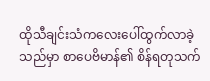ထိုသီချင်းသံကလေးပေါ်ထွက်လာခဲ့သည်မှာ စာပေဗိမာန်၏ စိန်ရတုသက်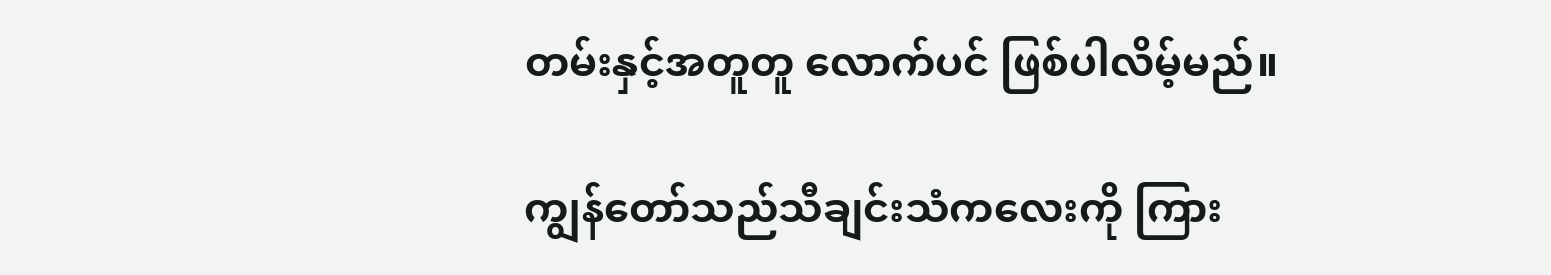တမ်းနှင့်အတူတူ လောက်ပင် ဖြစ်ပါလိမ့်မည်။

ကျွန်တော်သည်သီချင်းသံကလေးကို ကြား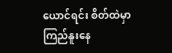ယောင်ရင်း စိတ်ထဲမှာကြည်နူးနေ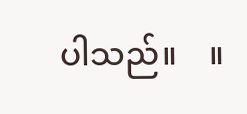ပါသည်။    ။